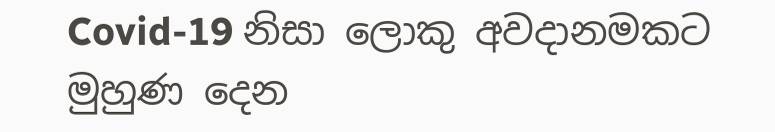Covid-19 නිසා ලොකු අවදානමකට මුහුණ දෙන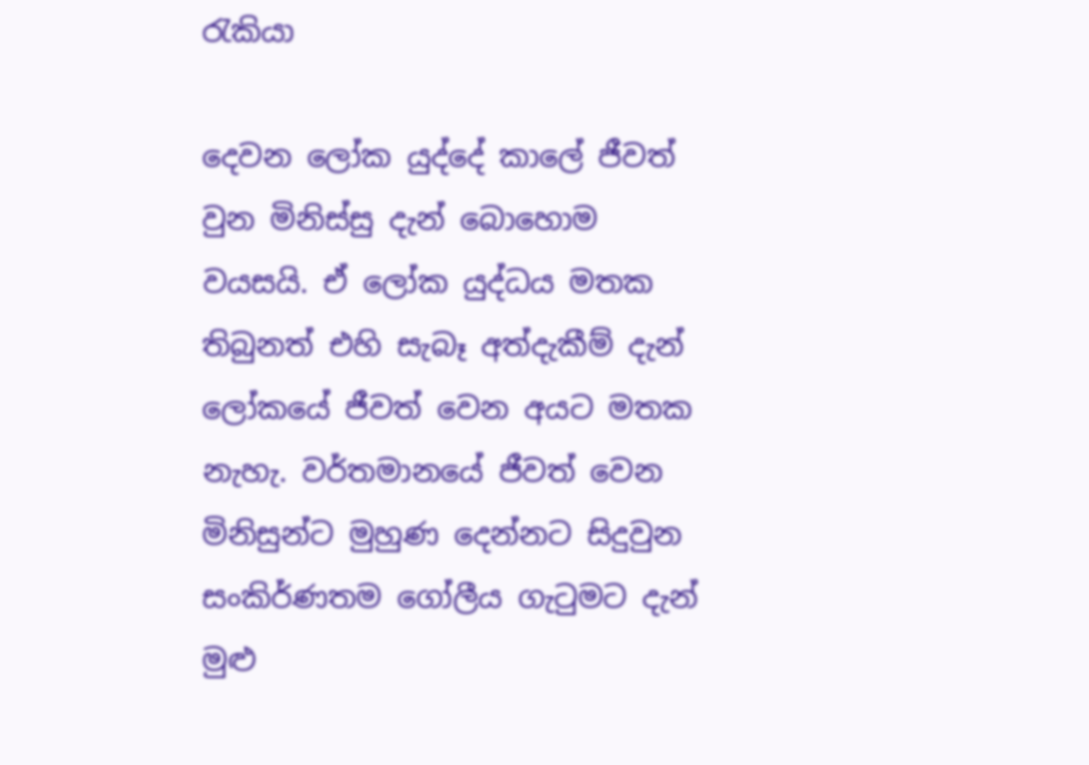රැකියා

දෙවන ලෝක යුද්දේ කාලේ ජීවත් වුන මිනිස්සු දැන් බොහොම වයසයි. ඒ ලෝක යුද්ධය මතක තිබුනත් එහි සැබෑ අත්දැකීම් දැන් ලෝකයේ ජීවත් වෙන අයට මතක නැහැ. වර්තමානයේ ජීවත් වෙන මිනිසුන්ට මුහුණ දෙන්නට සිදුවුන සංකිර්ණතම ගෝලීය ගැටුමට දැන් මුළු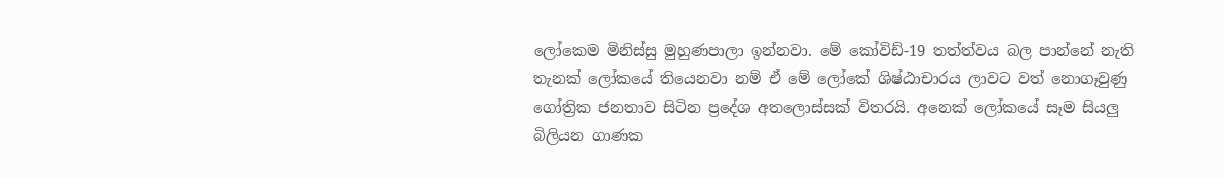ලෝකෙම මිනිස්සු මුහුණපාලා ඉන්නවා. මේ කෝවිඩ්-19 තත්ත්වය බල පාන්නේ නැති තැනක් ලෝකයේ තියෙනවා නම් ඒ මේ ලෝකේ ශිෂ්ඨාචාරය ලාවට වත් නොගෑවුණු ගෝත්‍රික ජනතාව සිටින ප්‍රදේශ අතලොස්සක් විතරයි. අනෙක් ලෝකයේ සෑම සියලු බිලියන ගාණක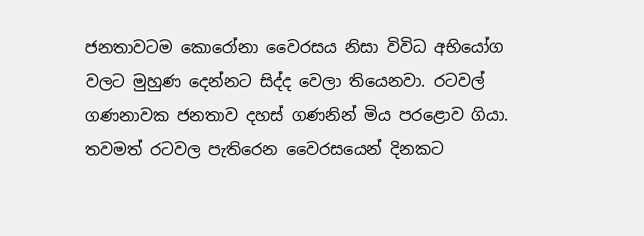ජනතාවටම කොරෝනා වෛරසය නිසා විවිධ අභියෝග වලට මුහුණ දෙන්නට සිද්ද වෙලා තියෙනවා. රටවල් ගණනාවක ජනතාව දහස් ගණනින් මිය පරළොව ගියා. තවමත් රටවල පැතිරෙන වෛරසයෙන් දිනකට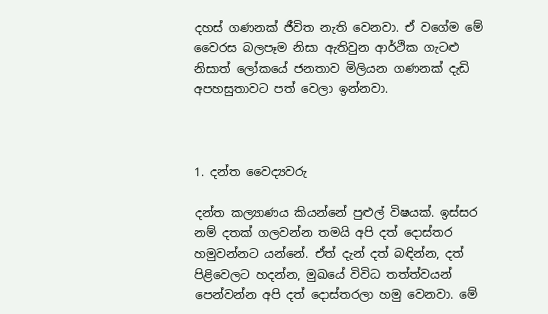දහස් ගණනක් ජීවිත නැති වෙනවා. ඒ වගේම මේ වෛරස බලපෑම නිසා ඇතිවුන ආර්ථික ගැටළු නිසාත් ලෝකයේ ජනතාව මිලියන ගණනක් දැඩි අපහසුතාවට පත් වෙලා ඉන්නවා.



1. දන්ත වෛද්‍යවරු

දන්ත කල්‍යාණය කියන්නේ පුළුල් විෂයක්. ඉස්සර නම් දතක් ගලවන්න තමයි අපි දත් දොස්තර හමුවන්නට යන්නේ. ඒත් දැන් දත් බඳින්න, දත් පිළිවෙලට හදන්න, මුඛයේ විවිධ තත්ත්වයන් පෙන්වන්න අපි දත් දොස්තරලා හමු වෙනවා. මේ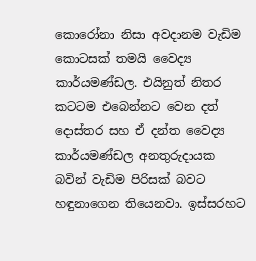කොරෝනා නිසා අවදානම වැඩිම කොටසක් තමයි වෛද්‍ය කාර්යමණ්ඩල. එයිනුත් නිතර කටටම එබෙන්නට වෙන දත් දොස්තර සහ ඒ දන්ත වෛද්‍ය කාර්යමණ්ඩල අනතුරුදායක බවින් වැඩිම පිරිසක් බවට හඳුනාගෙන තියෙනවා. ඉස්සරහට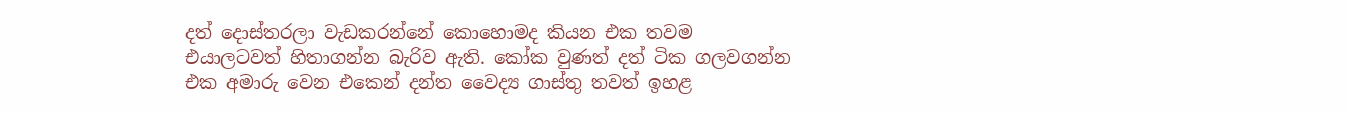දත් දොස්තරලා වැඩකරන්නේ කොහොමද කියන එක තවම එයාලටවත් හිතාගන්න බැරිව ඇති. කෝක වුණත් දත් ටික ගලවගන්න එක අමාරු වෙන එකෙන් දන්ත වෛද්‍ය ගාස්තු තවත් ඉහළ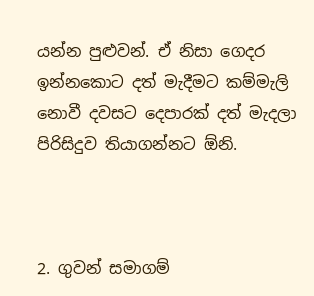යන්න පුළුවන්. ඒ නිසා ගෙදර ඉන්නකොට දත් මැදීමට කම්මැලි නොවී දවසට දෙපාරක් දත් මැදලා පිරිසිදුව තියාගන්නට ඕනි.



2. ගුවන් සමාගම්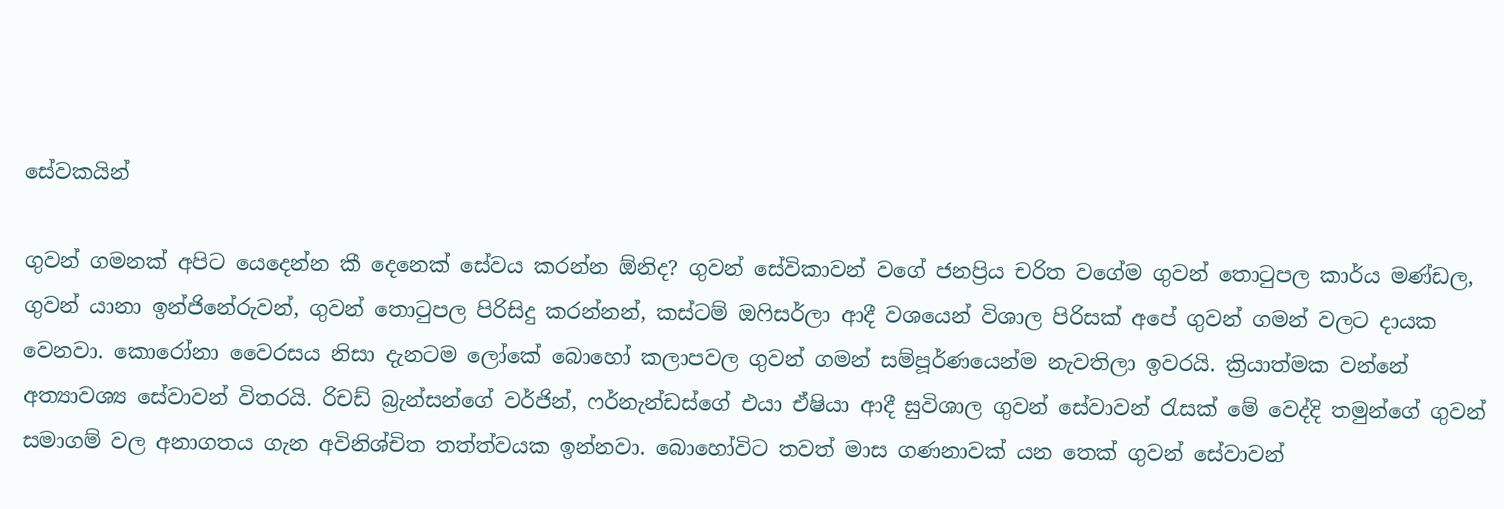සේවකයින්

ගුවන් ගමනක් අපිට යෙදෙන්න කී දෙනෙක් සේවය කරන්න ඕනිද? ගුවන් සේවිකාවන් වගේ ජනප්‍රිය චරිත වගේම ගුවන් තොටුපල කාර්ය මණ්ඩල, ගුවන් යානා ඉන්ජිනේරුවන්, ගුවන් තොටුපල පිරිසිදු කරන්නන්, කස්ටම් ඔෆිසර්ලා ආදී වශයෙන් විශාල පිරිසක් අපේ ගුවන් ගමන් වලට දායක වෙනවා. කොරෝනා වෛරසය නිසා දැනටම ලෝකේ බොහෝ කලාපවල ගුවන් ගමන් සම්පූර්ණයෙන්ම නැවතිලා ඉවරයි. ක්‍රියාත්මක වන්නේ අත්‍යාවශ්‍ය සේවාවන් විතරයි. රිචඩ් බ්‍රැන්සන්ගේ වර්ජින්, ෆර්නැන්ඩස්ගේ එයා ඒෂියා ආදී සුවිශාල ගුවන් සේවාවන් රැසක් මේ වෙද්දි තමුන්ගේ ගුවන් සමාගම් වල අනාගතය ගැන අවිනිශ්චිත තත්ත්වයක ඉන්නවා. බොහෝවිට තවත් මාස ගණනාවක් යන තෙක් ගුවන් සේවාවන්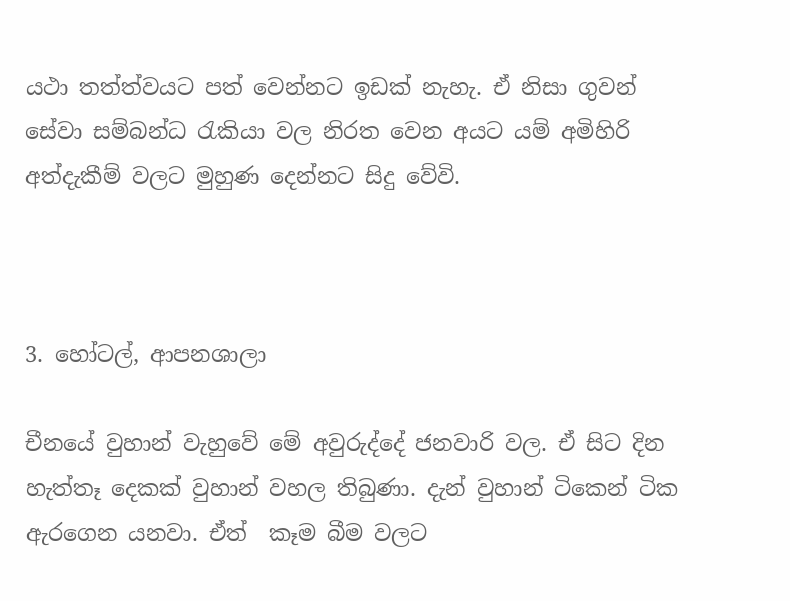යථා තත්ත්වයට පත් වෙන්නට ඉඩක් නැහැ. ඒ නිසා ගුවන් සේවා සම්බන්ධ රැකියා වල නිරත වෙන අයට යම් අමිහිරි අත්දැකීම් වලට මුහුණ දෙන්නට සිදු වේවි.



3. හෝටල්, ආපනශාලා

චීනයේ වුහාන් වැහුවේ මේ අවුරුද්දේ ජනවාරි වල. ඒ සිට දින හැත්තෑ දෙකක් වුහාන් වහල තිබුණා. දැන් වුහාන් ටිකෙන් ටික ඇරගෙන යනවා. ඒත්  කෑම බීම වලට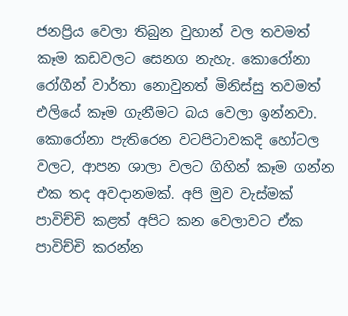ජනප්‍රිය වෙලා තිබුන වුහාන් වල තවමත් කෑම කඩවලට සෙනග නැහැ. කොරෝනා රෝගීන් වාර්තා නොවුනත් මිනිස්සු තවමත් එලියේ කෑම ගැනීමට බය වෙලා ඉන්නවා. කොරෝනා පැතිරෙන වටපිටාවකදි හෝටල වලට, ආපන ශාලා වලට ගිහින් කෑම ගන්න එක තද අවදානමක්. අපි මුව වැස්මක් පාවිච්චි කළත් අපිට කන වෙලාවට ඒක පාවිච්චි කරන්න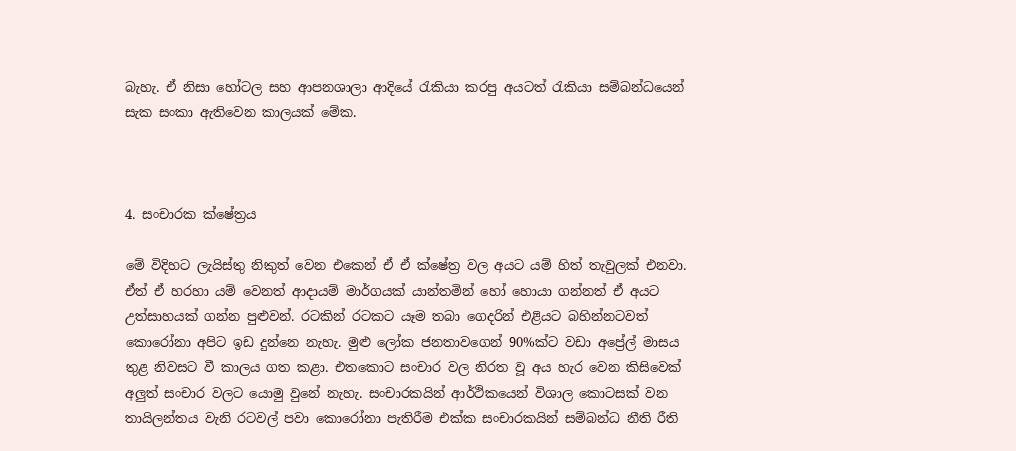බැහැ. ඒ නිසා හෝටල සහ ආපනශාලා ආදියේ රැකියා කරපු අයටත් රැකියා සම්බන්ධයෙන් සැක සංකා ඇතිවෙන කාලයක් මේක.



4. සංචාරක ක්ෂේත්‍රය

මේ විදිහට ලැයිස්තු නිකුත් වෙන එකෙන් ඒ ඒ ක්ෂේත්‍ර වල අයට යම් හිත් තැවුලක් එනවා. ඒත් ඒ හරහා යම් වෙනත් ආදායම් මාර්ගයක් යාන්තමින් හෝ හොයා ගන්නත් ඒ අයට උත්සාහයක් ගන්න පුළුවන්. රටකින් රටකට යෑම තබා ගෙදරින් එළියට බහින්නටවත් කොරෝනා අපිට ඉඩ දුන්නෙ නැහැ. මුළු ලෝක ජනතාවගෙන් 90%ක්ට වඩා අප්‍රේල් මාසය තුළ නිවසට වී කාලය ගත කළා. එතකොට සංචාර වල නිරත වූ අය හැර වෙන කිසිවෙක් අලුත් සංචාර වලට යොමු වුනේ නැහැ. සංචාරකයින් ආර්ථිකයෙන් විශාල කොටසක් වන තායිලන්තය වැනි රටවල් පවා කොරෝනා පැතිරීම එක්ක සංචාරකයින් සම්බන්ධ නීති රීති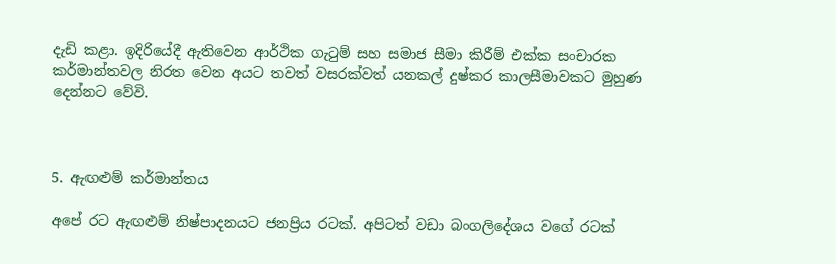දැඩි කළා. ඉදිරියේදී ඇතිවෙන ආර්ථික ගැටුම් සහ සමාජ සීමා කිරීම් එක්ක සංචාරක කර්මාන්තවල නිරත වෙන අයට තවත් වසරක්වත් යනකල් දුෂ්කර කාලසීමාවකට මුහුණ දෙන්නට වේවි.



5. ඇඟළුම් කර්මාන්තය

අපේ රට ඇඟළුම් නිෂ්පාදනයට ජනප්‍රිය රටක්. අපිටත් වඩා බංගලිදේශය වගේ රටක්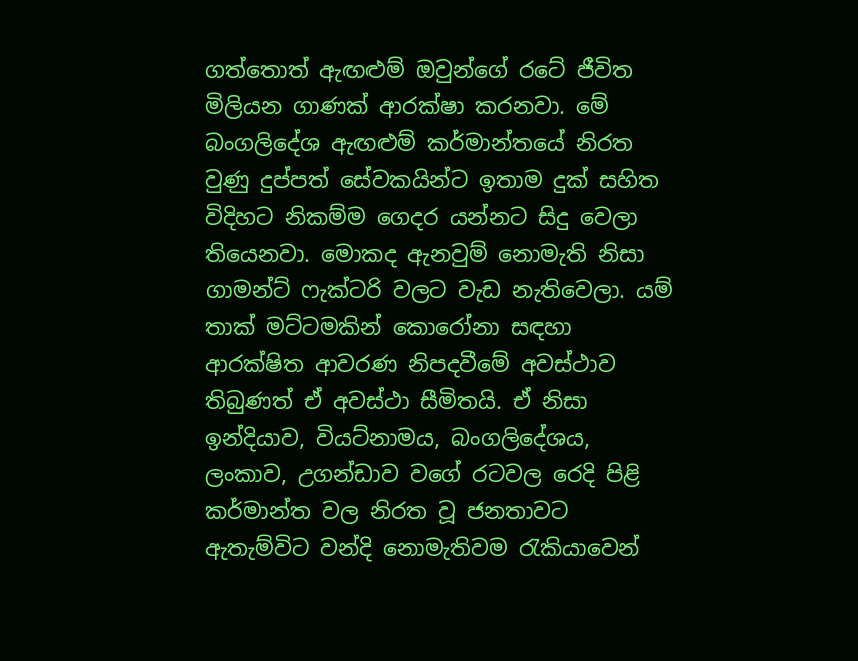ගත්තොත් ඇඟළුම් ඔවුන්ගේ රටේ ජීවිත මිලියන ගාණක් ආරක්ෂා කරනවා. මේ බංගලිදේශ ඇඟළුම් කර්මාන්තයේ නිරත වුණු දුප්පත් සේවකයින්ට ඉතාම දුක් සහිත විදිහට නිකම්ම ගෙදර යන්නට සිදු වෙලා තියෙනවා. මොකද ඇනවුම් නොමැති නිසා ගාමන්ට් ෆැක්ටරි වලට වැඩ නැතිවෙලා. යම් තාක් මට්ටමකින් කොරෝනා සඳහා ආරක්ෂිත ආවරණ නිපදවීමේ අවස්ථාව තිබුණත් ඒ අවස්ථා සීමිතයි. ඒ නිසා ඉන්දියාව, වියට්නාමය, බංගලිදේශය, ලංකාව, උගන්ඩාව වගේ රටවල රෙදි පිළි කර්මාන්ත වල නිරත වූ ජනතාවට ඇතැම්විට වන්දි නොමැතිවම රැකියාවෙන්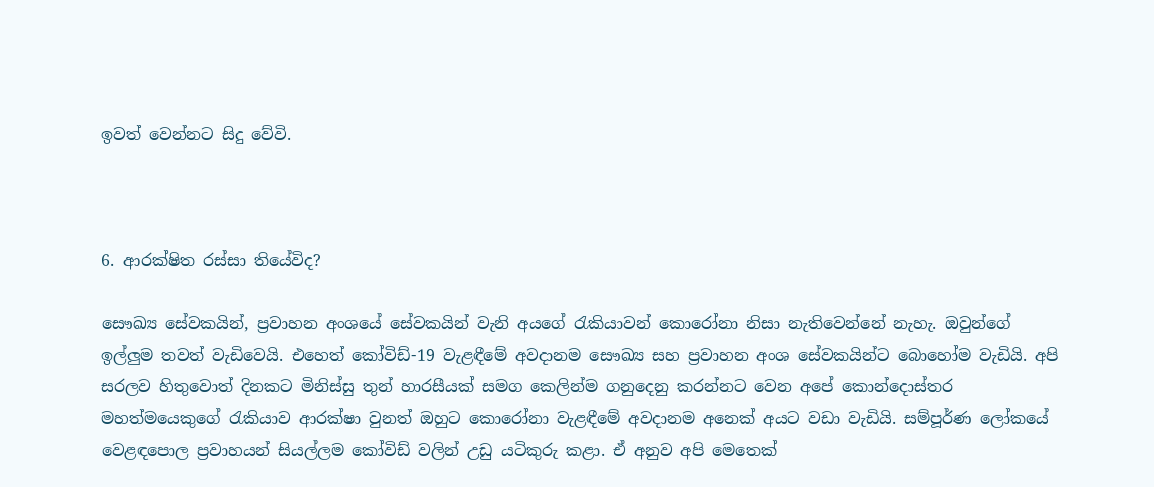ඉවත් වෙන්නට සිදු වේවි.



6. ආරක්ෂිත රස්සා තියේවිද?

සෞඛ්‍ය සේවකයින්, ප්‍රවාහන අංශයේ සේවකයින් වැනි අයගේ රැකියාවන් කොරෝනා නිසා නැතිවෙන්නේ නැහැ. ඔවුන්ගේ ඉල්ලුම තවත් වැඩිවෙයි. එහෙත් කෝවිඩ්-19 වැළඳීමේ අවදානම සෞඛ්‍ය සහ ප්‍රවාහන අංශ සේවකයින්ට බොහෝම වැඩියි. අපි සරලව හිතුවොත් දිනකට මිනිස්සු තුන් හාරසීයක් සමග කෙලින්ම ගනුදෙනු කරන්නට වෙන අපේ කොන්දොස්තර මහත්මයෙකුගේ රැකියාව ආරක්ෂා වුනත් ඔහුට කොරෝනා වැළඳීමේ අවදානම අනෙක් අයට වඩා වැඩියි. සම්පූර්ණ ලෝකයේ වෙළඳපොල ප්‍රවාහයන් සියල්ලම කෝවිඩ් වලින් උඩු යටිකුරු කළා. ඒ අනුව අපි මෙතෙක්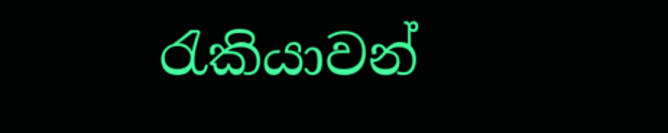රැකියාවන්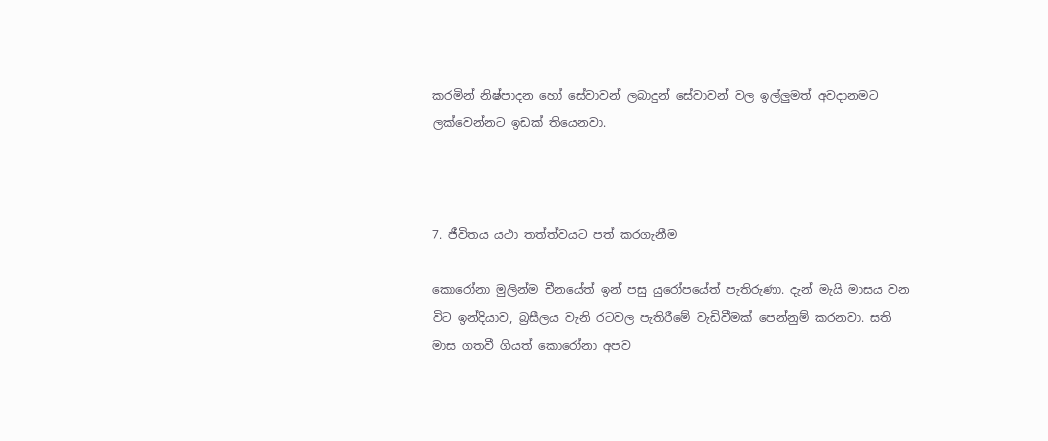කරමින් නිෂ්පාදන හෝ සේවාවන් ලබාදුන් සේවාවන් වල ඉල්ලුමත් අවදානමට ලක්වෙන්නට ඉඩක් තියෙනවා.



7. ජීවිතය යථා තත්ත්වයට පත් කරගැනීම

කොරෝනා මුලින්ම චීනයේත් ඉන් පසු යුරෝපයේත් පැතිරුණා. දැන් මැයි මාසය වන විට ඉන්දියාව, බ්‍රසීලය වැනි රටවල පැතිරීමේ වැඩිවීමක් පෙන්නුම් කරනවා. සති මාස ගතවී ගියත් කොරෝනා අපව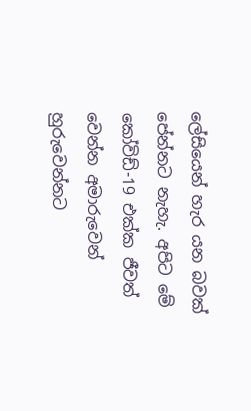ලේසියෙන් හැර යන බවක් පේන්නට නැහැ. අපිට මේ කෝවිඩ්-19 එක්ක ජීවත් වෙන්න අමාරුවෙන් හුරුවෙන්නට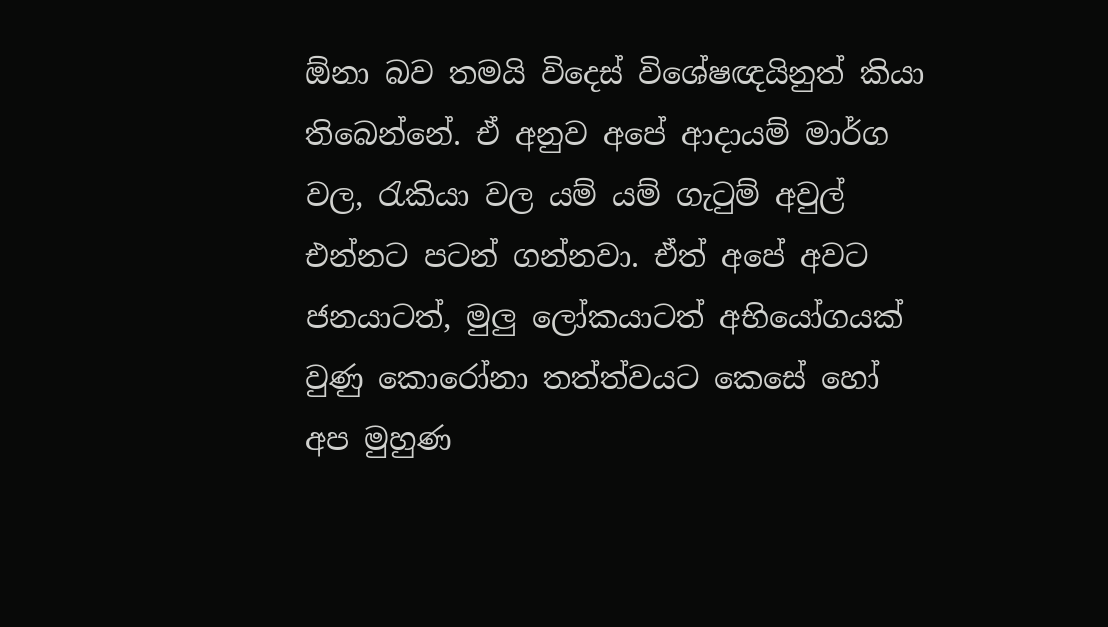ඕනා බව තමයි විදෙස් විශේෂඥයිනුත් කියා තිබෙන්නේ. ඒ අනුව අපේ ආදායම් මාර්ග වල, රැකියා වල යම් යම් ගැටුම් අවුල් එන්නට පටන් ගන්නවා. ඒත් අපේ අවට ජනයාටත්, මුලු ලෝකයාටත් අභියෝගයක් වුණු කොරෝනා තත්ත්වයට කෙසේ හෝ අප මුහුණ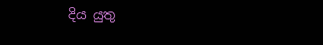දිය යුතු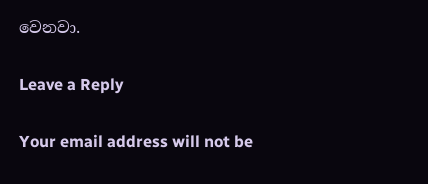වෙනවා.

Leave a Reply

Your email address will not be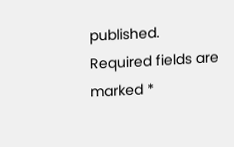published. Required fields are marked *